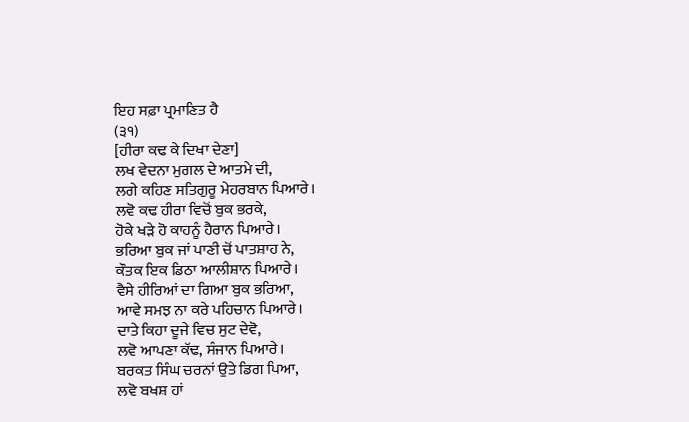ਇਹ ਸਫ਼ਾ ਪ੍ਰਮਾਣਿਤ ਹੈ
(੩੧)
[ਹੀਰਾ ਕਢ ਕੇ ਦਿਖਾ ਦੇਣਾ]
ਲਖ ਵੇਦਨਾ ਮੁਗਲ ਦੇ ਆਤਮੇ ਦੀ,
ਲਗੇ ਕਹਿਣ ਸਤਿਗੁਰੂ ਮੇਹਰਬਾਨ ਪਿਆਰੇ।
ਲਵੋ ਕਢ ਹੀਰਾ ਵਿਚੋਂ ਬੁਕ ਭਰਕੇ,
ਹੋਕੇ ਖੜੇ ਹੋ ਕਾਹਨੂੰ ਹੈਰਾਨ ਪਿਆਰੇ।
ਭਰਿਆ ਬੁਕ ਜਾਂ ਪਾਣੀ ਚੋਂ ਪਾਤਸ਼ਾਹ ਨੇ,
ਕੌਤਕ ਇਕ ਡਿਠਾ ਆਲੀਸ਼ਾਨ ਪਿਆਰੇ।
ਵੈਸੇ ਹੀਰਿਆਂ ਦਾ ਗਿਆ ਬੁਕ ਭਰਿਆ,
ਆਵੇ ਸਮਝ ਨਾ ਕਰੇ ਪਹਿਚਾਨ ਪਿਆਰੇ।
ਦਾਤੇ ਕਿਹਾ ਦੂਜੇ ਵਿਚ ਸੁਟ ਦੇਵੋ,
ਲਵੋ ਆਪਣਾ ਕੱਢ, ਸੰਜਾਨ ਪਿਆਰੇ।
ਬਰਕਤ ਸਿੰਘ ਚਰਨਾਂ ਉਤੇ ਡਿਗ ਪਿਆ,
ਲਵੋ ਬਖਸ਼ ਹਾਂ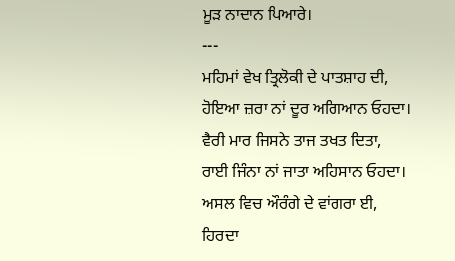ਮੂੜ ਨਾਦਾਨ ਪਿਆਰੇ।
---
ਮਹਿਮਾਂ ਵੇਖ ਤ੍ਰਿਲੋਕੀ ਦੇ ਪਾਤਸ਼ਾਹ ਦੀ,
ਹੋਇਆ ਜ਼ਰਾ ਨਾਂ ਦੂਰ ਅਗਿਆਨ ਓਹਦਾ।
ਵੈਰੀ ਮਾਰ ਜਿਸਨੇ ਤਾਜ ਤਖਤ ਦਿਤਾ,
ਰਾਈ ਜਿੰਨਾ ਨਾਂ ਜਾਤਾ ਅਹਿਸਾਨ ਓਹਦਾ।
ਅਸਲ ਵਿਚ ਔਰੰਗੇ ਦੇ ਵਾਂਗਰਾ ਈ,
ਹਿਰਦਾ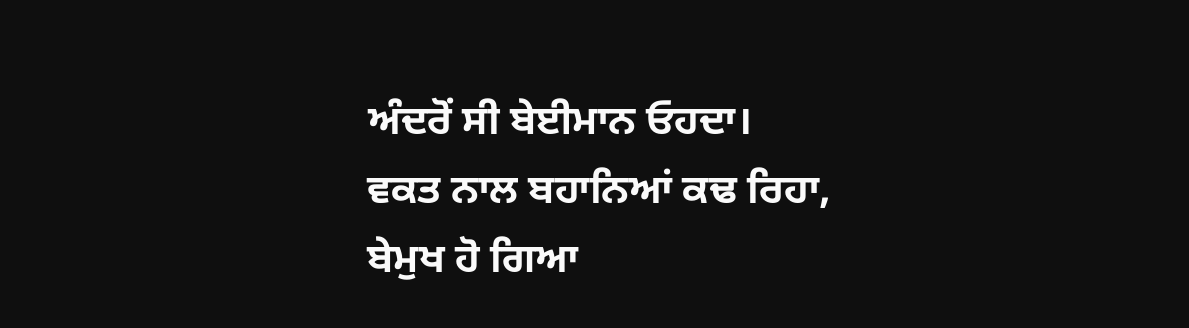ਅੰਦਰੋਂ ਸੀ ਬੇਈਮਾਨ ਓਹਦਾ।
ਵਕਤ ਨਾਲ ਬਹਾਨਿਆਂ ਕਢ ਰਿਹਾ,
ਬੇਮੁਖ ਹੋ ਗਿਆ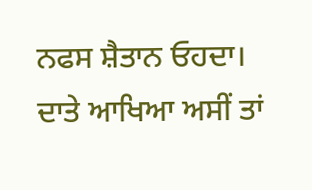ਨਫਸ ਸ਼ੈਤਾਨ ਓਹਦਾ।
ਦਾਤੇ ਆਖਿਆ ਅਸੀਂ ਤਾਂ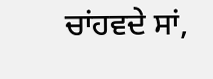ਚਾਂਹਵਦੇ ਸਾਂ,